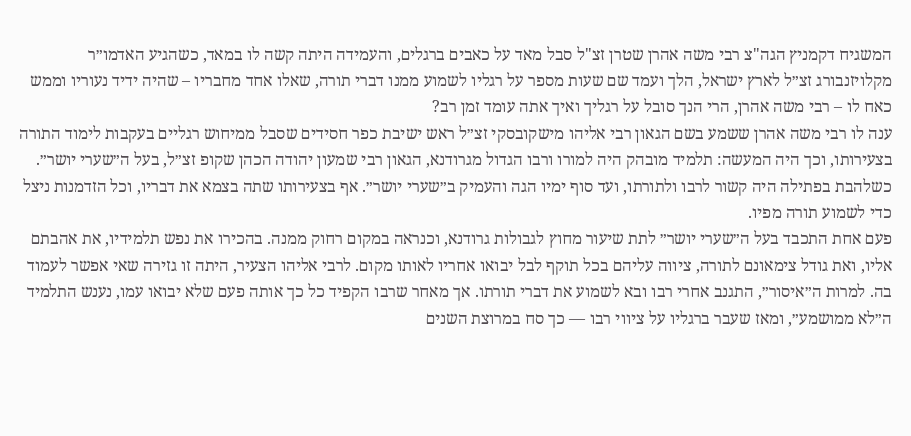המשגיח דקמניץ הגה"צ רבי משה אהרן שטרן זצ"ל סבל מאד על כאבים ברגלים, והעמידה היתה קשה לו במאד, כשהגיע האדמו״ר מקלויזנבורג זצ״ל לארץ ישראל, הלך ועמד שם שעות מספר על רגליו לשמוע ממנו דברי תורה, שאלו אחד מחבריו – שהיה ידיד נעוריו וממש כאח לו – רבי משה אהרן, הרי הנך סובל על רגליך ואיך אתה עומד זמן רב?
ענה לו רבי משה אהרן ששמע בשם הגאון רבי אליהו מישקובסקי זצ״ל ראש ישיבת כפר חסידים שסבל ממיחוש רגליים בעקבות לימוד התורה בצעירותו, וכך היה המעשה: תלמיד מובהק היה למורו ורבו הגדול מגרודנא, הגאון רבי שמעון יהודה הכהן שקופ זצ״ל, בעל ה״שערי יושר״. כשלהבת בפתילה היה קשור לרבו ולתורתו, ועד סוף ימיו הגה והעמיק ב״שערי יושר״. אף בצעירותו שתה בצמא את דבריו, וכל הזדמנות ניצל כדי לשמוע תורה מפיו.
פעם אחת התכבד בעל ה״שערי יושר״ לתת שיעור מחוץ לגבולות גרודנא, וכנראה במקום רחוק ממנה. בהכירו את נפש תלמידיו, את אהבתם אליו, ואת גודל צימאונם לתורה, ציווה עליהם בכל תוקף לבל יבואו אחריו לאותו מקום. לרבי אליהו הצעיר, היתה זו גזירה שאי אפשר לעמוד בה. למרות ה״איסור״, התגנב אחרי רבו ובא לשמוע את דברי תורתו. אך מאחר שרבו הקפיד כל כך אותה פעם שלא יבואו עמו, נענש התלמיד ה״לא ממושמע״, ומאז שעבר ברגליו על ציווי רבו — כך סח במרוצת השנים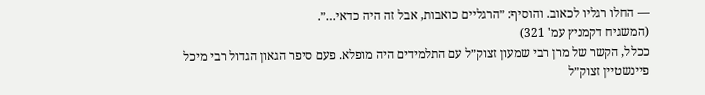— החלו רגליו לכאוב. והוסיף: ״הרגליים כואבות, אבל זה היה כדאי…״.
(המשגיח דקמניץ עמ' 321)
ככלל, הקשר של מרן רבי שמעון זצוק״ל עם התלמידים היה מופלא. פעם סיפר הגאון הגדול רבי מיכל פיינשטיין זצוק״ל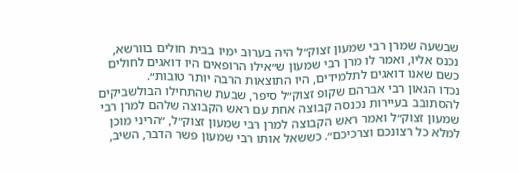שבשעה שמרן רבי שמעון זצוק״ל היה בערוב ימיו בבית חולים בוורשא, נכנס אליו, ואמר לו מרן רבי שמעון ש״אילו הרופאים היו דואגים לחולים כשם שאנו דואגים לתלמידים, היו התוצאות הרבה יותר טובות״.
נכדו הגאון רבי אברהם שקופ זצוק״ל סיפר, שבעת שהתחילו הבולשביקים להסתובב בעיירות נכנסה קבוצה אחת עם ראש הקבוצה שלהם למרן רבי שמעון זצוק״ל ואמר ראש הקבוצה למרן רבי שמעון זצוק״ל, ״הריני מוכן למלא כל רצונכם וצרכיכם״. כששאל אותו רבי שמעון פשר הדבר, השיב,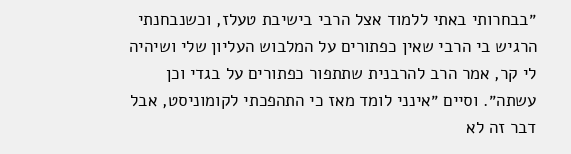״בבחרותי באתי ללמוד אצל הרבי בישיבת טעלז, וכשנבחנתי הרגיש בי הרבי שאין כפתורים על המלבוש העליון שלי ושיהיה לי קר, אמר הרב להרבנית שתתפור כפתורים על בגדי וכן עשתה״. וסיים ״אינני לומד מאז כי התהפכתי לקומוניסט, אבל דבר זה לא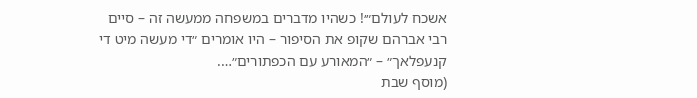אשכח לעולם״׳! כשהיו מדברים במשפחה ממעשה זה – סיים רבי אברהם שקופ את הסיפור – היו אומרים ״די מעשה מיט די קנעפלאך״ – ״המאורע עם הכפתורים״….
(מוסף שבת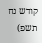קודש נח תשפ)